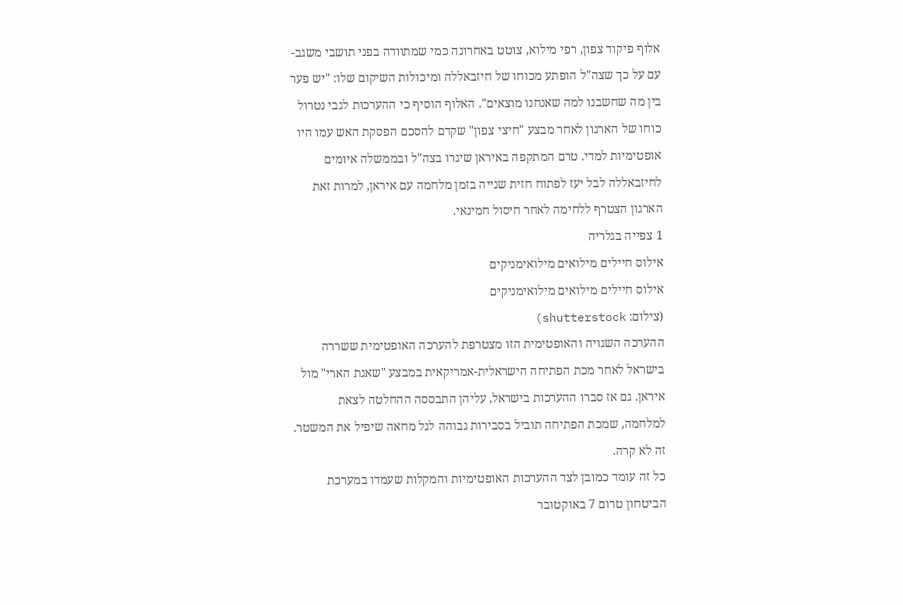אלוף פיקוד צפון, רפי מילוא, צוטט באחרונה כמי שמתוודה בפני תושבי משגב-עם על כך שצה"ל הופתע מכוחו של חיזבאללה ומיכולות השיקום שלו: "יש פער בין מה שחשבנו למה שאנחנו מוצאים". האלוף הוסיף כי ההערכות לגבי נטרול כוחו של הארגון לאחר מבצע "חיצי צפון" שקדם להסכם הפסקת האש עמו היו אופטימיות למדי. טרם המתקפה באיראן שיגרו בצה"ל ובממשלה איומים לחיזבאללה לבל יעז לפתוח חזית שנייה בזמן מלחמה עם איראן, למרות זאת הארגון הצטרף ללחימה לאחר חיסול חמינאי.
1 צפייה בגלריה
אילוס חיילים מילואים מילואימניקים
אילוס חיילים מילואים מילואימניקים
(צילום: shutterstock)
ההערכה השגויה והאופטימית הזו מצטרפת להערכה האופטימית ששררה בישראל לאחר מכת הפתיחה הישראלית-אמריקאית במבצע "שאגת הארי" מול איראן. גם אז סברו ההערכות בישראל, עליהן התבססה ההחלטה לצאת למלחמה, שמכת הפתיחה תוביל בסבירות גבוהה לגל מחאה שיפיל את המשטר. זה לא קרה.
כל זה עומד כמובן לצד ההערכות האופטימיות והמקלות שעמדו במערכת הביטחון טרום 7 באוקטובר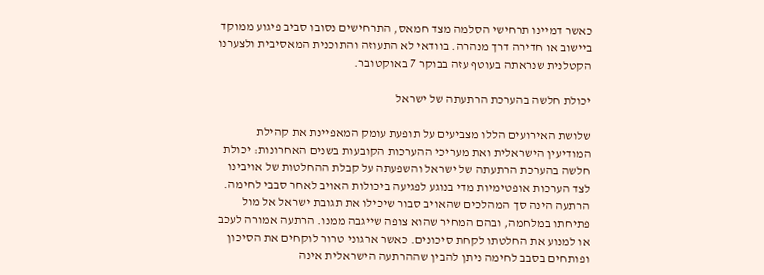כאשר דמיינו תרחישי הסלמה מצד חמאס, התרחישים נסובו סביב פיגוע ממוקד ביישוב או חדירה דרך מנהרה. בוודאי לא התעוזה והתוכנית המאסיבית ולצערנו הקטלנית שנראתה בעוטף עזה בבוקר 7 באוקטובר.

יכולת חלשה בהערכת הרתעתה של ישראל

שלושת האירועים הללו מצביעים על תופעת עומק המאפיינת את קהילת המודיעין הישראלית ואת מעריכי ההערכות הקובעות בשנים האחרונות: יכולת חלשה בהערכת הרתעתה של ישראל והשפעתה על קבלת ההחלטות של אויבינו לצד הערכות אופטימיות מדי בנוגע לפגיעה ביכולות האויב לאחר סבבי לחימה. הרתעה הינה סך המהלכים שהאויב סבור שיכילו את תגובת ישראל אל מול פתיחתו במלחמה, ובהם המחיר שהוא צופה שייגבה ממנו. הרתעה אמורה לעכב או למנוע את החלטתו לקחת סיכונים. כאשר ארגוני טרור לוקחים את הסיכון ופותחים בסבב לחימה ניתן להבין שההרתעה הישראלית אינה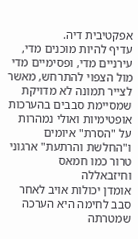אפקטיבית דיה.
עדיף להיות מוכנים מדי, עירניים מדי, ופסימיים מדי מול הצפוי להתרחש, מאשר לצייר תמונה לא מדויקת שמסיימת סבבים בהערכות אופטימיות ואולי נמהרות על "הסרת" איומים ו"החלשת והרתעת" ארגוני טרור כמו חמאס וחיזבאללה
אומדן יכולות אויב לאחר סבב לחימה היא הערכה שמטרתה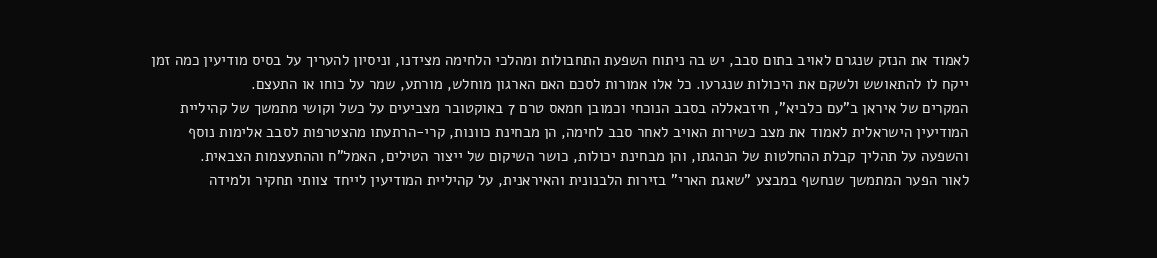לאמוד את הנזק שנגרם לאויב בתום סבב, יש בה ניתוח השפעת התחבולות ומהלכי הלחימה מצידנו, וניסיון להעריך על בסיס מודיעין כמה זמן ייקח לו להתאושש ולשקם את היכולות שנגרעו. כל אלו אמורות לסכם האם הארגון מוחלש, מורתע, שמר על כוחו או התעצם.
המקרים של איראן ב"עם כלביא", חיזבאללה בסבב הנוכחי וכמובן חמאס טרם 7 באוקטובר מצביעים על כשל וקושי מתמשך של קהיליית המודיעין הישראלית לאמוד את מצב כשירות האויב לאחר סבב לחימה, הן מבחינת כוונות, קרי-הרתעתו מהצטרפות לסבב אלימות נוסף והשפעה על תהליך קבלת ההחלטות של הנהגתו, והן מבחינת יכולות, כושר השיקום של ייצור הטילים, האמל"ח וההתעצמות הצבאית.
לאור הפער המתמשך שנחשף במבצע "שאגת הארי" בזירות הלבנונית והאיראנית, על קהיליית המודיעין לייחד צוותי תחקיר ולמידה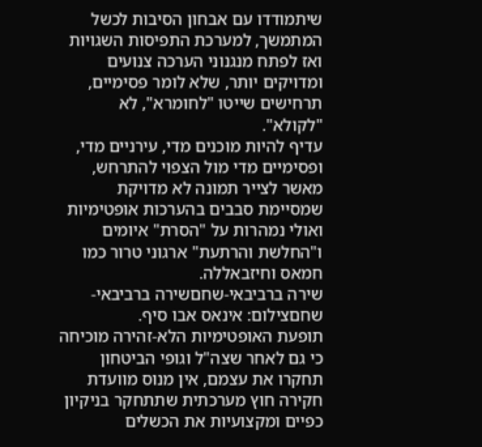שיתמודדו עם אבחון הסיבות לכשל המתמשך, למערכת התפיסות השגויות ואז לפתח מנגנוני הערכה צנועים ומדויקים יותר, שלא לומר פסימיים, תרחישים שייטו "לחומרא", לא "לקולא".
עדיף להיות מוכנים מדי, עירניים מדי, ופסימיים מדי מול הצפוי להתרחש, מאשר לצייר תמונה לא מדויקת שמסיימת סבבים בהערכות אופטימיות ואולי נמהרות על "הסרת" איומים ו"החלשת והרתעת" ארגוני טרור כמו חמאס וחיזבאללה.
שירה ברביבאי-שחםשירה ברביבאי-שחםצילום: אינאס אבו סיף.
תופעת האופטימיות הלא-זהירה מוכיחה כי גם לאחר שצה"ל וגופי הביטחון תחקרו את עצמם, אין מנוס מוועדת חקירה חוץ מערכתית שתתחקר בניקיון כפיים ומקצועיות את הכשלים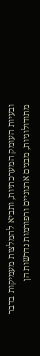ובעיות העומק המערכתיות, ותביא להמלצות מעמיקות בדבר מתודולוגיות, מבנים ארגוניים ורפורמות נדרשות הן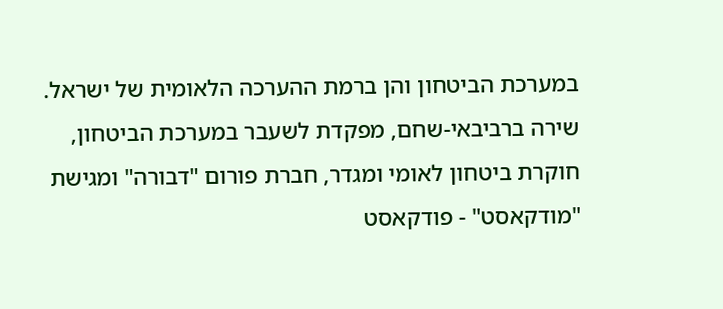במערכת הביטחון והן ברמת ההערכה הלאומית של ישראל.
שירה ברביבאי-שחם, מפקדת לשעבר במערכת הביטחון, חוקרת ביטחון לאומי ומגדר, חברת פורום "דבורה" ומגישת "מודקאסט" - פודקאסט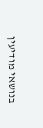בנושאי מודיעין